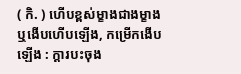( កិ. ) ហើបខ្ពស់ម្ខាងជាងម្ខាងឬងើបហើបឡើង, កម្រើកងើបឡើង : ក្ដារបះចុង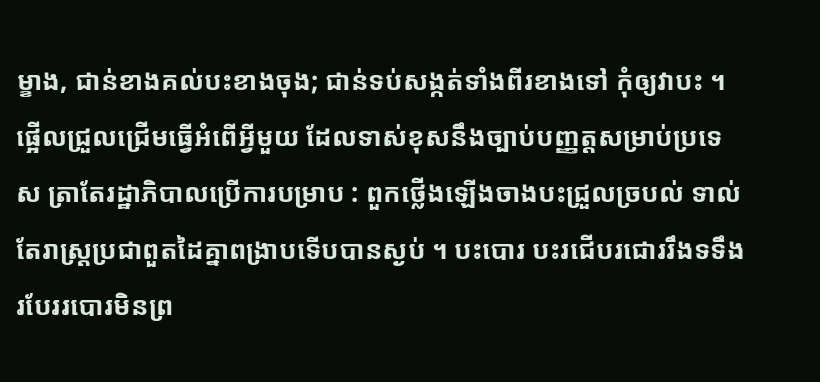ម្ខាង, ជាន់ខាងគល់បះខាងចុង; ជាន់ទប់សង្កត់ទាំងពីរខាងទៅ កុំឲ្យវាបះ ។ ផ្អើលជ្រួលជ្រើមធ្វើអំពើអ្វីមួយ ដែលទាស់ខុសនឹងច្បាប់បញ្ញត្តសម្រាប់ប្រទេស ត្រាតែរដ្ឋាភិបាលប្រើការបម្រាប : ពួកថ្លើងឡើងចាងបះជ្រួលច្របល់ ទាល់តែរាស្ត្រប្រជាពួតដៃគ្នាពង្រាបទើបបានស្ងប់ ។ បះបោរ បះរជើបរជោររឹងទទឹងរបែររបោរមិនព្រ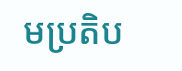មប្រតិប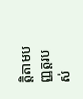ត្តិតាមបញ្ញត្តរបស់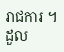រាជការ ។ ដួល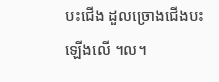បះជើង ដួលច្រោងជើងបះឡើងលើ ។ល។